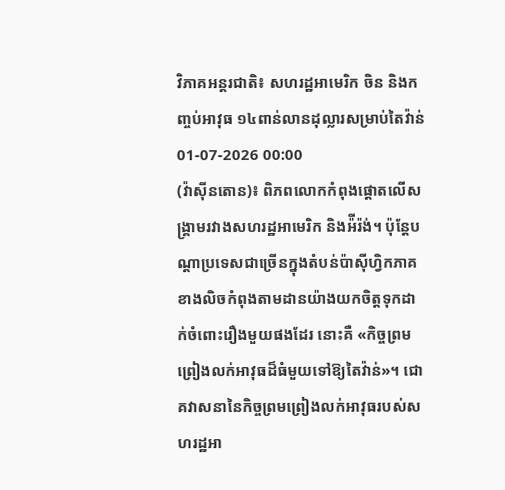វិភាគអន្តរជាតិ៖ សហរដ្ឋអាមេរិក ចិន និងកញ្ចប់អាវុធ ១៤ពាន់លានដុល្លារសម្រាប់តៃវ៉ាន់
01-07-2026 00:00
(វ៉ាស៊ីនតោន)៖ ពិភពលោកកំពុងផ្តោតលើសង្គ្រាមរវាងសហរដ្ឋអាមេរិក និងអ៉ីរ៉ង់។ ប៉ុន្តែបណ្ដាប្រទេសជាច្រើនក្នុងតំបន់ប៉ាស៊ីហ្វិកភាគខាងលិចកំពុងតាមដានយ៉ាងយកចិត្តទុកដាក់ចំពោះរឿងមួយផងដែរ នោះគឺ «កិច្ចព្រមព្រៀងលក់អាវុធដ៏ធំមួយទៅឱ្យតៃវ៉ាន់»។ ជោគវាសនានៃកិច្ចព្រមព្រៀងលក់អាវុធរបស់សហរដ្ឋអា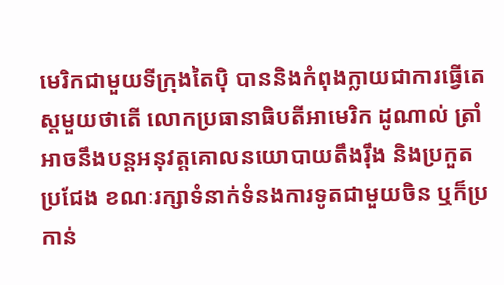មេរិកជាមួយទីក្រុងតៃប៉ិ បាននិងកំពុងក្លាយជាការធ្វើតេស្ដមួយថាតើ លោកប្រធានាធិបតីអាមេរិក ដូណាល់ ត្រាំ អាចនឹងបន្តអនុវត្តគោលនយោបាយតឹងរ៉ឹង និងប្រកួតប្រជែង ខណៈរក្សាទំនាក់ទំនងការទូតជាមួយចិន ឬក៏ប្រកាន់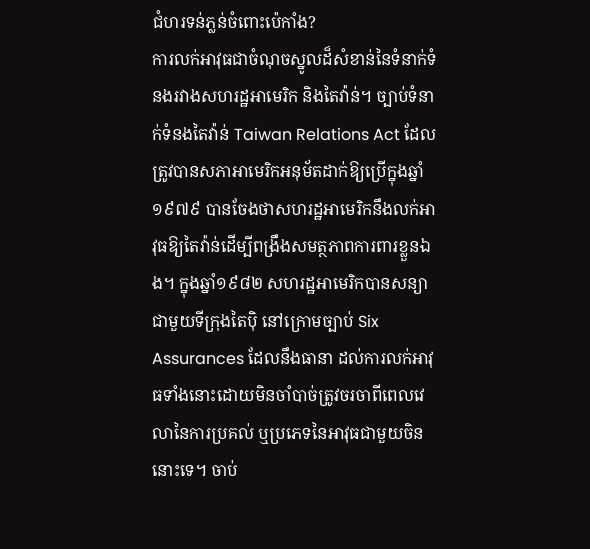ជំហរទន់ភ្លន់ចំពោះប៉េកាំង?
ការលក់អាវុធជាចំណុចស្នូលដ៏សំខាន់នៃទំនាក់ទំនងរវាងសហរដ្ឋអាមេរិក និងតៃវ៉ាន់។ ច្បាប់ទំនាក់ទំនងតៃវ៉ាន់ Taiwan Relations Act ដែលត្រូវបានសភាអាមេរិកអនុម័តដាក់ឱ្យប្រើក្នុងឆ្នាំ១៩៧៩ បានចែងថាសហរដ្ឋអាមេរិកនឹងលក់អាវុធឱ្យតៃវ៉ាន់ដើម្បីពង្រឹងសមត្ថភាពការពារខ្លួនឯង។ ក្នុងឆ្នាំ១៩៨២ សហរដ្ឋអាមេរិកបានសន្យាជាមួយទីក្រុងតៃប៉ិ នៅក្រោមច្បាប់ Six Assurances ដែលនឹងធានា ដល់ការលក់អាវុធទាំងនោះដោយមិនចាំបាច់ត្រូវចរចាពីពេលវេលានៃការប្រគល់ ឬប្រភេទនៃអាវុធជាមួយចិននោះទេ។ ចាប់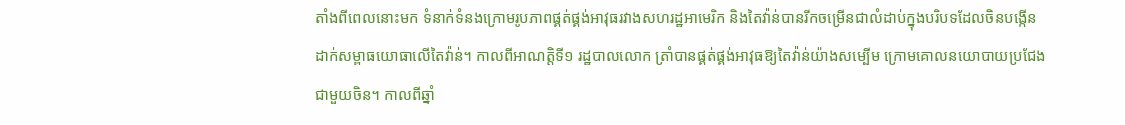តាំងពីពេលនោះមក ទំនាក់ទំនងក្រោមរូបភាពផ្គត់ផ្គង់អាវុធរវាងសហរដ្ឋអាមេរិក និងតៃវ៉ាន់បានរីកចម្រើនជាលំដាប់ក្នុងបរិបទដែលចិនបង្កើនដាក់សម្ពាធយោធាលើតៃវ៉ាន់។ កាលពីអាណត្តិទី១ រដ្ឋបាលលោក ត្រាំបានផ្គត់ផ្គង់អាវុធឱ្យតៃវ៉ាន់យ៉ាងសម្បើម ក្រោមគោលនយោបាយប្រជែង ជាមួយចិន។ កាលពីឆ្នាំ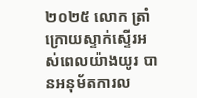២០២៥ លោក ត្រាំ ក្រោយស្ទាក់ស្ទើរអស់ពេលយ៉ាងយូរ បានអនុម័តការល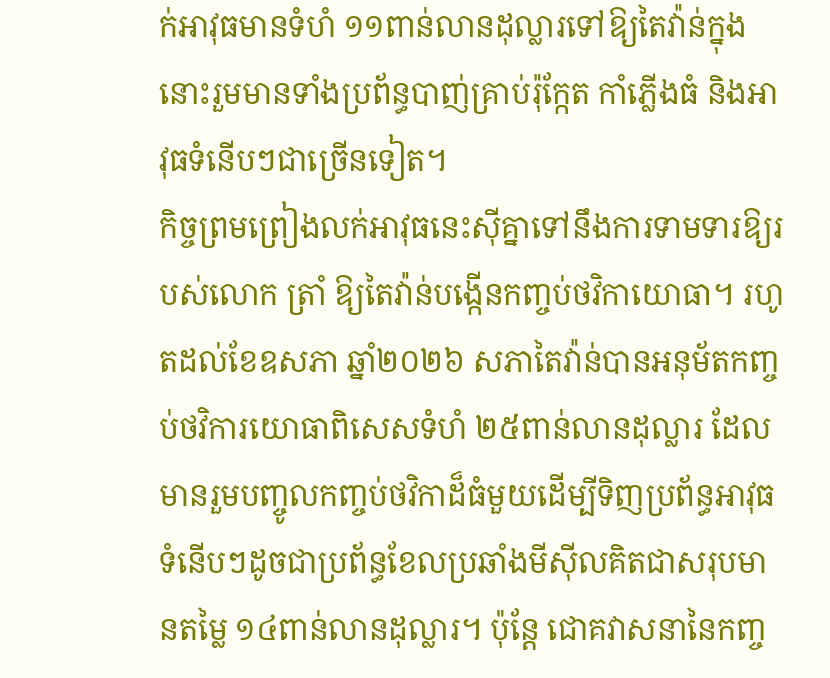ក់អាវុធមានទំហំ ១១ពាន់លានដុល្លារទៅឱ្យតៃវ៉ាន់ក្នុងនោះរួមមានទាំងប្រព័ន្ធបាញ់គ្រាប់រ៉ុក្កែត កាំភ្លើងធំ និងអាវុធទំនើបៗជាច្រើនទៀត។
កិច្ចព្រមព្រៀងលក់អាវុធនេះស៊ីគ្នាទៅនឹងការទាមទារឱ្យរបស់លោក ត្រាំ ឱ្យតៃវ៉ាន់បង្កើនកញ្ចប់ថវិកាយោធា។ រហូតដល់ខែឧសភា ឆ្នាំ២០២៦ សភាតៃវ៉ាន់បានអនុម័តកញ្ចប់ថវិការយោធាពិសេសទំហំ ២៥ពាន់លានដុល្លារ ដែលមានរួមបញ្ចូលកញ្ចប់ថវិកាដ៏ធំមួយដើម្បីទិញប្រព័ន្ធអាវុធទំនើបៗដូចជាប្រព័ន្ធខែលប្រឆាំងមីស៊ីលគិតជាសរុបមានតម្លៃ ១៤ពាន់លានដុល្លារ។ ប៉ុន្តែ ជោគវាសនានៃកញ្ច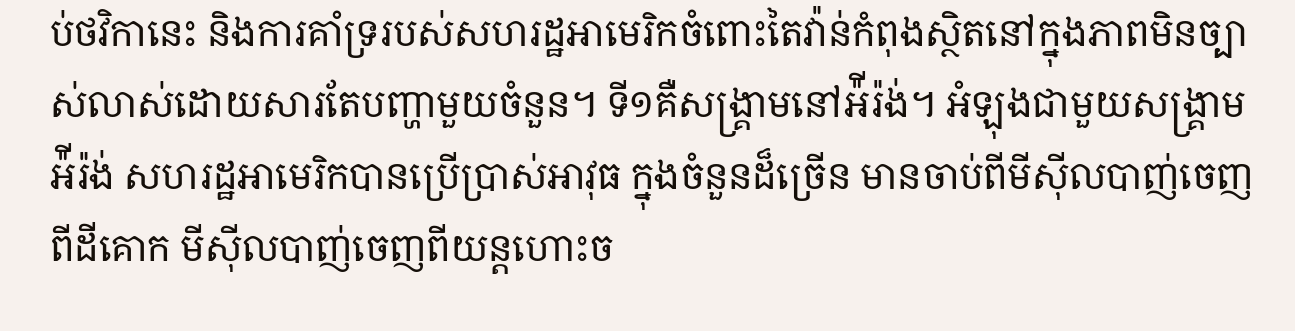ប់ថវិកានេះ និងការគាំទ្ររបស់សហរដ្ឋអាមេរិកចំពោះតៃវ៉ាន់កំពុងស្ថិតនៅក្នុងភាពមិនច្បាស់លាស់ដោយសារតែបញ្ហាមួយចំនួន។ ទី១គឺសង្រ្គាមនៅអ៉ីរ៉ង់។ អំឡុងជាមួយសង្រ្គាមអ៉ីរ៉ង់ សហរដ្ឋអាមេរិកបានប្រើប្រាស់អាវុធ ក្នុងចំនួនដ៏ច្រើន មានចាប់ពីមីស៊ីលបាញ់ចេញពីដីគោក មីស៊ីលបាញ់ចេញពីយន្ដហោះច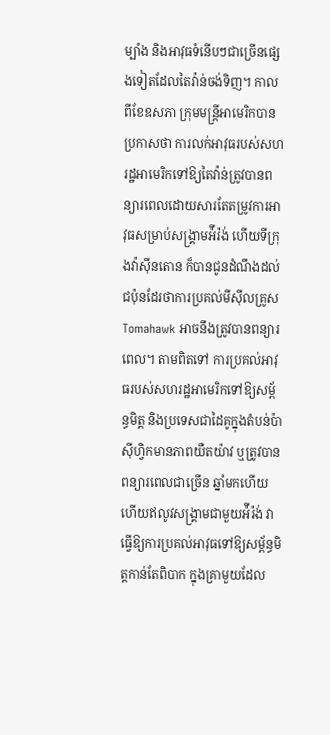ម្បាំង និងអាវុធទំនើបៗជាច្រើនផ្សេងទៀតដែលតៃវ៉ាន់ចង់ទិញ។ កាលពីខែឧសភា ក្រុមមន្ត្រីអាមេរិកបានប្រកាសថា ការលក់អាវុធរបស់សហរដ្ឋអាមេរិកទៅឱ្យតៃវ៉ាន់ត្រូវបានពន្យារពេលដោយសារតែតម្រូវការអាវុធសម្រាប់សង្រ្គាមអ៉ីរ៉ង់ ហើយទីក្រុងវ៉ាស៊ីនតោន ក៏បានជូនដំណឹងដល់ជប៉ុនដែរថាការប្រគល់មីស៊ីលគ្រូស Tomahawk អាចនឹងត្រូវបានពន្យារពេល។ តាមពិតទៅ ការប្រគល់អាវុធរបស់សហរដ្ឋអាមេរិកទៅឱ្យសម្ព័ន្ធមិត្ត និងប្រទេសជាដៃគូក្នុងតំបន់ប៉ាស៊ីហ្វិកមានភាពយឺតយ៉ាវ ឬត្រូវបានពន្យារពេលជាច្រើន ឆ្នាំមកហើយ ហើយឥលូវសង្រ្គាមជាមួយអ៉ីរ៉ង់ វាធ្វើឱ្យការប្រគល់អាវុធទៅឱ្យសម្ព័ន្ធមិត្តកាន់តែពិបាក ក្នុងគ្រាមួយដែល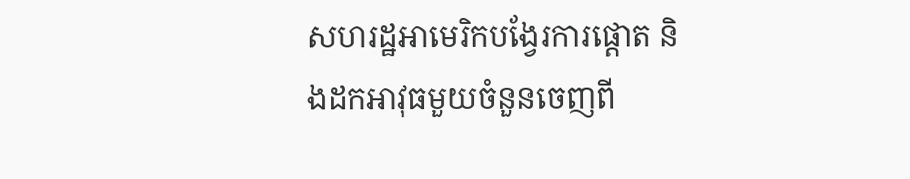សហរដ្ឋអាមេរិកបង្វែរការផ្តោត និងដកអាវុធមួយចំនួនចេញពី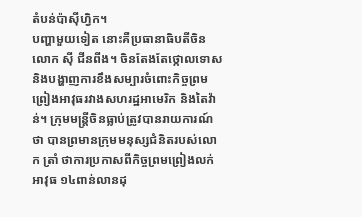តំបន់ប៉ាស៊ីហ្វិក។
បញ្ហាមួយទៀត នោះគឺប្រធានាធិបតីចិន លោក ស៊ី ជីនពីង។ ចិនតែងតែថ្កោលទោស និងបង្ហាញការខឹងសម្បារចំពោះកិច្ចព្រមព្រៀងអាវុធរវាងសហរដ្ឋអាមេរិក និងតៃវ៉ាន់។ ក្រុមមន្ត្រីចិនធ្លាប់ត្រូវបានរាយការណ៍ថា បានព្រមានក្រុមមនុស្សជំនិតរបស់លោក ត្រាំ ថាការប្រកាសពីកិច្ចព្រមព្រៀងលក់អាវុធ ១៤ពាន់លានដុ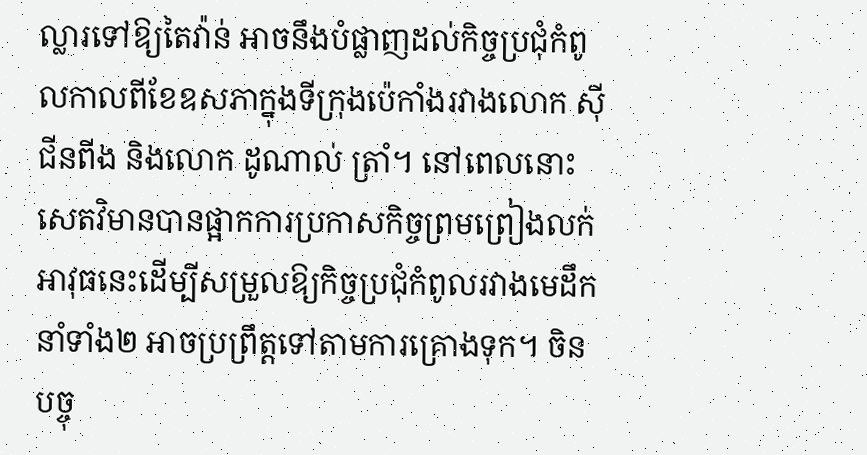ល្លារទៅឱ្យតៃវ៉ាន់ អាចនឹងបំផ្លាញដល់កិច្ចប្រជុំកំពូលកាលពីខែឧសភាក្នុងទីក្រុងប៉េកាំងរវាងលោក ស៊ី ជីនពីង និងលោក ដូណាល់ ត្រាំ។ នៅពេលនោះ សេតវិមានបានផ្អាកការប្រកាសកិច្ចព្រមព្រៀងលក់អាវុធនេះដើម្បីសម្រួលឱ្យកិច្ចប្រជុំកំពូលរវាងមេដឹកនាំទាំង២ អាចប្រព្រឹត្តទៅតាមការគ្រោងទុក។ ចិនបច្ចុ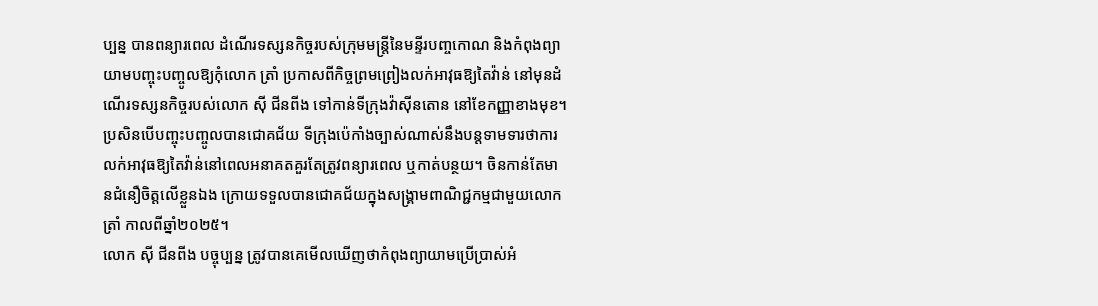ប្បន្ន បានពន្យារពេល ដំណើរទស្សនកិច្ចរបស់ក្រុមមន្ត្រីនៃមន្ទីរបញ្ចកោណ និងកំពុងព្យាយាមបញ្ចុះបញ្ចូលឱ្យកុំលោក ត្រាំ ប្រកាសពីកិច្ចព្រមព្រៀងលក់អាវុធឱ្យតៃវ៉ាន់ នៅមុនដំណើរទស្សនកិច្ចរបស់លោក ស៊ី ជីនពីង ទៅកាន់ទីក្រុងវ៉ាស៊ីនតោន នៅខែកញ្ញាខាងមុខ។ ប្រសិនបើបញ្ចុះបញ្ចូលបានជោគជ័យ ទីក្រុងប៉េកាំងច្បាស់ណាស់នឹងបន្តទាមទារថាការលក់អាវុធឱ្យតៃវ៉ាន់នៅពេលអនាគតគួរតែត្រូវពន្យារពេល ឬកាត់បន្ថយ។ ចិនកាន់តែមានជំនឿចិត្តលើខ្លួនឯង ក្រោយទទួលបានជោគជ័យក្នុងសង្រ្គាមពាណិជ្ជកម្មជាមួយលោក ត្រាំ កាលពីឆ្នាំ២០២៥។
លោក ស៊ី ជីនពីង បច្ចុប្បន្ន ត្រូវបានគេមើលឃើញថាកំពុងព្យាយាមប្រើប្រាស់អំ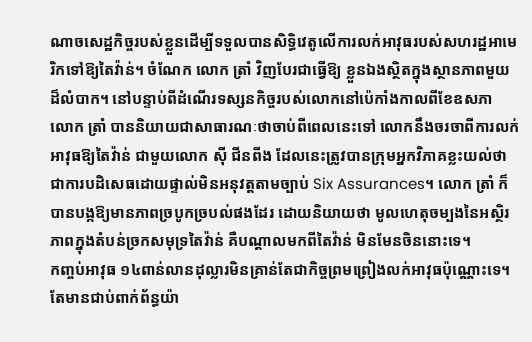ណាចសេដ្ឋកិច្ចរបស់ខ្លួនដើម្បីទទួលបានសិទ្ធិវេតូលើការលក់អាវុធរបស់សហរដ្ឋអាមេរិកទៅឱ្យតៃវ៉ាន់។ ចំណែក លោក ត្រាំ វិញបែរជាធ្វើឱ្យ ខ្លួនឯងស្ថិតក្នុងស្ថានភាពមួយដ៏លំបាក។ នៅបន្ទាប់ពីដំណើរទស្សនកិច្ចរបស់លោកនៅប៉េកាំងកាលពីខែឧសភា លោក ត្រាំ បាននិយាយជាសាធារណៈថាចាប់ពីពេលនេះទៅ លោកនឹងចរចាពីការលក់អាវុធឱ្យតៃវ៉ាន់ ជាមួយលោក ស៊ី ជីនពីង ដែលនេះត្រូវបានក្រុមអ្នកវិភាគខ្លះយល់ថាជាការបដិសេធដោយផ្ទាល់មិនអនុវត្តតាមច្បាប់ Six Assurances។ លោក ត្រាំ ក៏បានបង្កឱ្យមានភាពច្របូកច្របល់ផងដែរ ដោយនិយាយថា មូលហេតុចម្បងនៃអស្ថិរភាពក្នុងតំបន់ច្រកសមុទ្រតៃវ៉ាន់ គឺបណ្ដាលមកពីតៃវ៉ាន់ មិនមែនចិននោះទេ។
កញ្ចប់អាវុធ ១៤ពាន់លានដុល្លារមិនគ្រាន់តែជាកិច្ចព្រមព្រៀងលក់អាវុធប៉ុណ្ណោះទេ។ តែមានជាប់ពាក់ព័ន្ធយ៉ា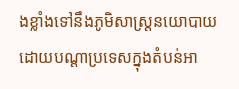ងខ្លាំងទៅនឹងភូមិសាស្ត្រនយោបាយដោយបណ្ដាប្រទេសក្នុងតំបន់អា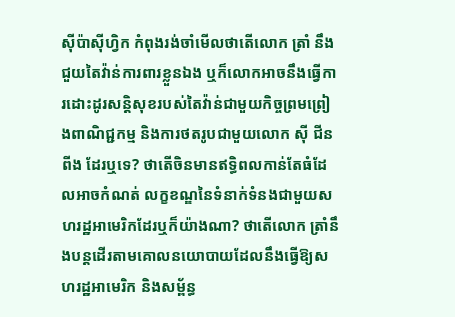ស៊ីប៉ាស៊ីហ្វិក កំពុងរង់ចាំមើលថាតើលោក ត្រាំ នឹងជួយតៃវ៉ាន់ការពារខ្លួនឯង ឬក៏លោកអាចនឹងធ្វើការដោះដូរសន្តិសុខរបស់តៃវ៉ាន់ជាមួយកិច្ចព្រមព្រៀងពាណិជ្ជកម្ម និងការថតរូបជាមួយលោក ស៊ី ជីនពីង ដែរឬទេ? ថាតើចិនមានឥទ្ធិពលកាន់តែធំដែលអាចកំណត់ លក្ខខណ្ឌនៃទំនាក់ទំនងជាមួយសហរដ្ឋអាមេរិកដែរឬក៏យ៉ាងណា? ថាតើលោក ត្រាំនឹងបន្តដើរតាមគោលនយោបាយដែលនឹងធ្វើឱ្យសហរដ្ឋអាមេរិក និងសម្ព័ន្ធ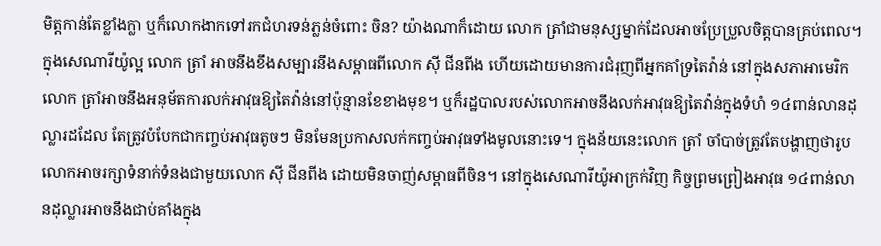មិត្តកាន់តែខ្លាំងក្លា ឬក៏លោកងាកទៅរកជំហរទន់ភ្លន់ចំពោះ ចិន? យ៉ាងណាក៏ដោយ លោក ត្រាំជាមនុស្សម្នាក់ដែលអាចប្រែប្រួលចិត្តបានគ្រប់ពេល។ ក្នុងសេណារីយ៉ូល្អ លោក ត្រាំ អាចនឹងខឹងសម្បារនឹងសម្ពាធពីលោក ស៊ី ជីនពីង ហើយដោយមានការជំរុញពីអ្នកគាំទ្រតៃវ៉ាន់ នៅក្នុងសភាអាមេរិក លោក ត្រាំអាចនឹងអនុម័តការលក់អាវុធឱ្យតៃវ៉ាន់នៅប៉ុន្មានខែខាងមុខ។ ឬក៏រដ្ឋបាលរបស់លោកអាចនឹងលក់អាវុធឱ្យតៃវ៉ាន់ក្នុងទំហំ ១៤ពាន់លានដុល្លារដដែល តែត្រូវបំបែកជាកញ្ចប់អាវុធតូចៗ មិនមែនប្រកាសលក់កញ្ចប់អាវុធទាំងមូលនោះទេ។ ក្នុងន័យនេះលោក ត្រាំ ចាំបាច់ត្រូវតែបង្ហាញថារូបលោកអាចរក្សាទំនាក់ទំនងជាមួយលោក ស៊ី ជីនពីង ដោយមិនចាញ់សម្ពាធពីចិន។ នៅក្នុងសេណារីយ៉ូអាក្រក់វិញ កិច្ចព្រមព្រៀងអាវុធ ១៤ពាន់លានដុល្លារអាចនឹងជាប់គាំងក្នុង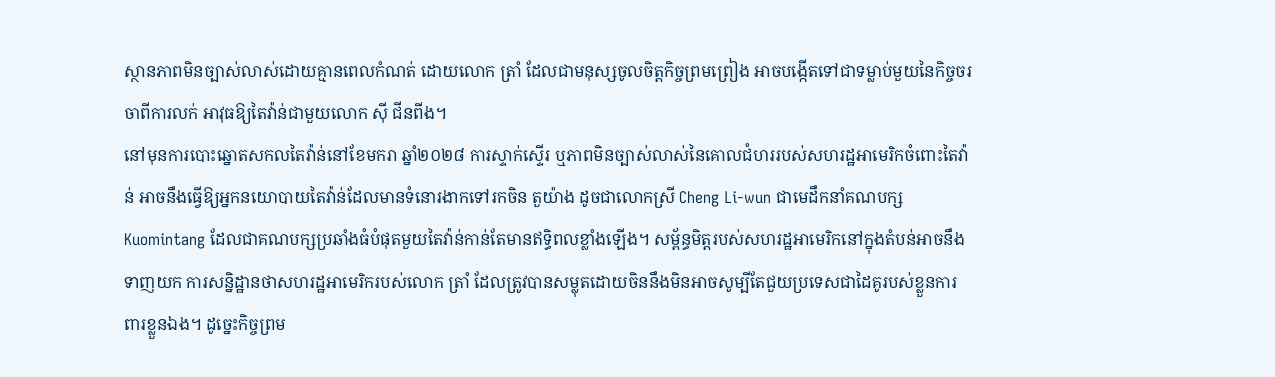ស្ថានភាពមិនច្បាស់លាស់ដោយគ្មានពេលកំណត់ ដោយលោក ត្រាំ ដែលជាមនុស្សចូលចិត្តកិច្ចព្រមព្រៀង អាចបង្កើតទៅជាទម្លាប់មួយនៃកិច្ចចរចាពីការលក់ អាវុធឱ្យតៃវ៉ាន់ជាមួយលោក ស៊ី ជីនពីង។
នៅមុនការបោះឆ្នោតសកលតៃវ៉ាន់នៅខែមករា ឆ្នាំ២០២៨ ការស្ទាក់ស្ទើរ ឬភាពមិនច្បាស់លាស់នៃគោលជំហររបស់សហរដ្ឋអាមេរិកចំពោះតៃវ៉ាន់ អាចនឹងធ្វើឱ្យអ្នកនយោបាយតៃវ៉ាន់ដែលមានទំនោរងាកទៅរកចិន តួយ៉ាង ដូចជាលោកស្រី Cheng Li-wun ជាមេដឹកនាំគណបក្ស Kuomintang ដែលជាគណបក្សប្រឆាំងធំបំផុតមួយតៃវ៉ាន់កាន់តែមានឥទ្ធិពលខ្លាំងឡើង។ សម្ព័ន្ធមិត្តរបស់សហរដ្ឋអាមេរិកនៅក្នុងតំបន់អាចនឹងទាញយក ការសន្និដ្ឋានថាសហរដ្ឋអាមេរិករបស់លោក ត្រាំ ដែលត្រូវបានសម្លុតដោយចិននឹងមិនអាចសូម្បីតែជួយប្រទេសជាដៃគូរបស់ខ្លួនការពារខ្លួនឯង។ ដូច្នេះកិច្ចព្រម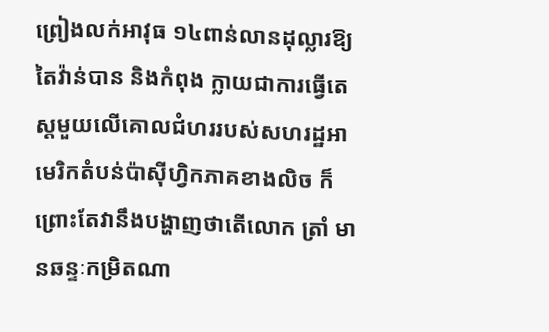ព្រៀងលក់អាវុធ ១៤ពាន់លានដុល្លារឱ្យតៃវ៉ាន់បាន និងកំពុង ក្លាយជាការធ្វើតេស្ដមួយលើគោលជំហររបស់សហរដ្ឋអាមេរិកតំបន់ប៉ាស៊ីហ្វិកភាគខាងលិច ក៏ព្រោះតែវានឹងបង្ហាញថាតើលោក ត្រាំ មានឆន្ទៈកម្រិតណា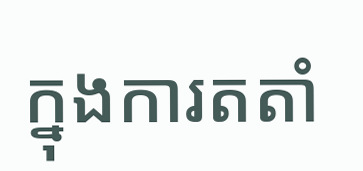ក្នុងការតតាំ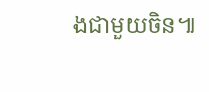ងជាមួយចិន៕